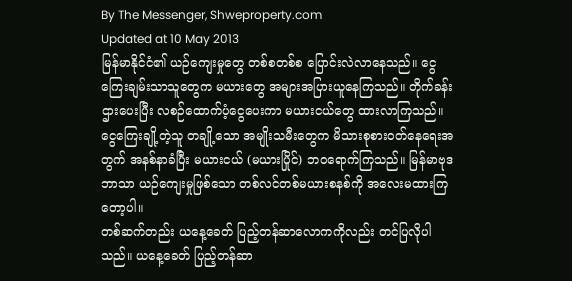By The Messenger, Shweproperty.com
Updated at 10 May 2013
မြန်မာနိုင်ငံ၏ ယဉ်ကျေးမှုတွေ တစ်စတစ်စ ပြောင်းလဲလာနေသည်။ ငွေကြေးချမ်းသာသူတွေက မယားတွေ အများအပြားယူနေကြသည်။ တိုက်ခန်းဌားပေးပြီး လစဉ်ထောက်ပံ့ငွေပေးကာ မယားငယ်တွေ ထားလာကြသည်။ ငွေကြေးချို့တဲ့သူ တချို့သော အမျိုးသမီးတွေက မိသားစုစားဝတ်နေရေးအတွက် အနစ်နာခံပြီး မယားငယ် (မယားပြိုင်) ဘဝရောက်ကြသည်။ မြန်မာဗုဒဘာသာ ယဉ်ကျေးမှုဖြစ်သော တစ်လင်တစ်မယားစနစ်ကို အလေးမထားကြတော့ပါ။
တစ်ဆက်တည်း ယနေ့ခေတ် ပြည့်တန်ဆာလောကကိုလည်း တင်ပြလိုပါသည်။ ယနေ့ခေတ် ပြည့်တန်ဆာ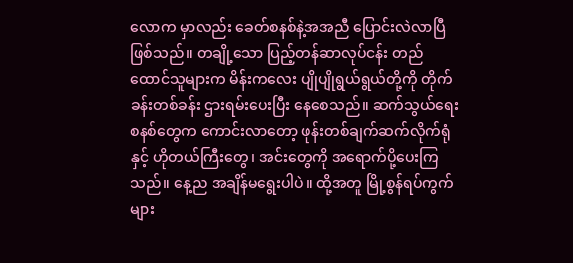လောက မှာလည်း ခေတ်စနစ်နဲ့အအညီ ပြောင်းလဲလာပြီဖြစ်သည်။ တချို့သော ပြည့်တန်ဆာလုပ်ငန်း တည်ထောင်သူများက မိန်းကလေး ပျိုပျိုရွယ်ရွယ်တို့ကို တိုက်ခန်းတစ်ခန်း ဌားရမ်းပေးပြီး နေစေသည်။ ဆက်သွယ်ရေးစနစ်တွေက ကောင်းလာတော့ ဖုန်းတစ်ချက်ဆက်လိုက်ရုံနှင့် ဟိုတယ်ကြီးတွေ၊ အင်းတွေကို အရောက်ပို့ပေးကြသည်။ နေ့ည အချိန်မရွေးပါပဲ။ ထို့အတူ မြို့စွန်ရပ်ကွက်များ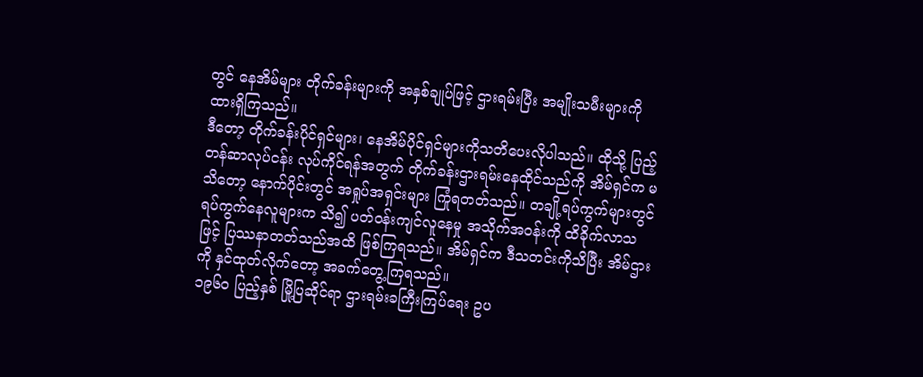တွင် နေအိမ်များ တိုက်ခန်းများကို အနှစ်ချုပ်ဖြင့် ဌားရမ်းပြီး အမျိုးသမီးများကို ထားရှိကြသည်။
ဒီတော့ တိုက်ခန်းပိုင်ရှင်များ၊ နေအိမ်ပိုင်ရှင်များကိုသတိပေးလိုပါသည်။ ထိုသို့ ပြည့်တန်ဆာလုပ်ငန်း လုပ်ကိုင်ရန်အတွက် တိုက်ခန်းဌားရမ်းနေထိုင်သည်ကို အိမ်ရှင်က မသိတော့ နောက်ပိုင်းတွင် အရှုပ်အရှင်းများ ကြုံရတတ်သည်။ တချို့ရပ်ကွက်များတွင် ရပ်ကွက်နေလူများက သိ၍ ပတ်ဝန်းကျင်လူနေမှု အသိုက်အဝန်းကို ထိခိုက်လာသဖြင့် ပြဿနာတတ်သည်အထိ ဖြစ်ကြရသည်။ အိမ်ရှင်က ဒီသတင်းကိုသိပြီး အိမ်ဌားကို နှင်ထုတ်လိုက်တော့ အခက်တွေ့ကြရသည်။
၁၉၆၀ ပြည့်နှစ် မြို့ပြဆိုင်ရာ ဌားရမ်းခကြီးကြပ်ရေး ဥပ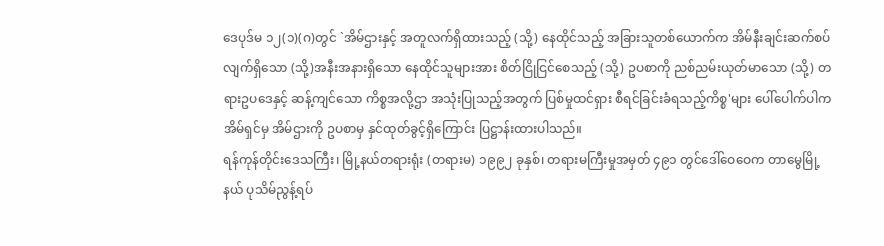ဒေပုဒ်မ ၁၂(၁)(ဂ)တွင် `အိမ်ဌားနှင့် အတူလက်ရှိထားသည့် (သို့) နေထိုင်သည့် အခြားသူတစ်ယောက်က အိမ်နီးချင်းဆက်စပ်လျက်ရှိသော (သို့)အနီးအနားရှိသော နေထိုင်သူများအား စိတ်ငြိုငြင်စေသည့် (သို့) ဥပစာကို ညစ်ညမ်းယုတ်မာသော (သို့) တရားဥပဒေနှင့် ဆန့်ကျင်သော ကိစ္စအလို့ဌာ အသုံးပြုသည့်အတွက် ပြစ်မှုထင်ရှား စီရင်ခြင်းခံရသည့်ကိစ္စ'များ ပေါ်ပေါက်ပါက အိမ်ရှင်မှ အိမ်ဌားကို ဥပစာမှ နှင်ထုတ်ခွင့်ရှိကြောင်း ပြဋ္ဌာန်းထားပါသည်။
ရန်ကုန်တိုင်းဒေသကြီး၊ မြို့နယ်တရားရုံး (တရားမ) ၁၉၉၂ ခုနှစ်၊ တရားမကြီးမှုအမှတ် ၄၉၁ တွင်ဒေါ်ဝေဝေက တာမွေမြို့နယ် ပုသိမ်ညွန့်ရပ်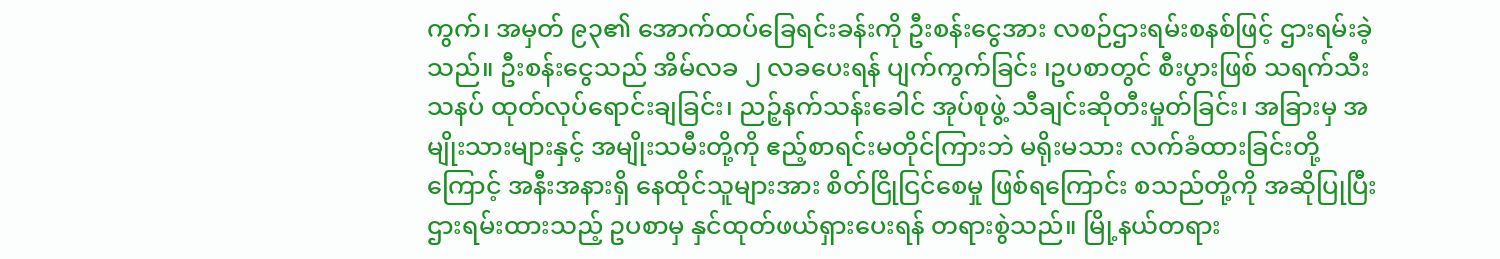ကွက်၊ အမှတ် ၉၃၏ အောက်ထပ်ခြေရင်းခန်းကို ဦးစန်းငွေအား လစဉ်ဌားရမ်းစနစ်ဖြင့် ဌားရမ်းခဲ့သည်။ ဦးစန်းငွေသည် အိမ်လခ ၂ လခပေးရန် ပျက်ကွက်ခြင်း ၊ဥပစာတွင် စီးပွားဖြစ် သရက်သီးသနပ် ထုတ်လုပ်ရောင်းချခြင်း၊ ညဉ့်နက်သန်းခေါင် အုပ်စုဖွဲ့ သီချင်းဆိုတီးမှုတ်ခြင်း၊ အခြားမှ အမျိုးသားများနှင့် အမျိုးသမီးတို့ကို ဧည့်စာရင်းမတိုင်ကြားဘဲ မရိုးမသား လက်ခံထားခြင်းတို့ကြောင့် အနီးအနားရှိ နေထိုင်သူများအား စိတ်ငြိုငြင်စေမှု ဖြစ်ရကြောင်း စသည်တို့ကို အဆိုပြုပြီး ဌားရမ်းထားသည့် ဥပစာမှ နှင်ထုတ်ဖယ်ရှားပေးရန် တရားစွဲသည်။ မြို့နယ်တရား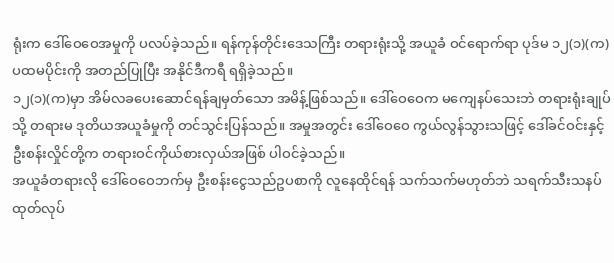ရုံးက ဒေါ်ဝေဝေအမှုကို ပလပ်ခဲ့သည်။ ရန်ကုန်တိုင်းဒေသကြီး တရားရုံးသို့ အယူခံ ဝင်ရောက်ရာ ပုဒ်မ ၁၂(၁)(က) ပထမပိုင်းကို အတည်ပြုပြီး အနိုင်ဒီကရီ ရရှိခဲ့သည်။
၁၂(၁)(က)မှာ အိမ်လခပေးဆောင်ရန်ချမှတ်သော အမိန့်ဖြစ်သည်။ ဒေါ်ဝေဝေက မကျေနပ်သေးဘဲ တရားရုံးချုပ်သို့ တရားမ ဒုတိယအယူခံမှုကို တင်သွင်းပြန်သည်။ အမှုအတွင်း ဒေါ်ဝေဝေ ကွယ်လွန်သွားသဖြင့် ဒေါ်ခင်ဝင်းနှင့် ဦးစန်းလှိုင်တို့က တရားဝင်ကိုယ်စားလှယ်အဖြစ် ပါဝင်ခဲ့သည်။
အယူခံတရားလို ဒေါ်ဝေဝေဘက်မှ ဦးစန်းငွေသည်ဥပစာကို လူနေထိုင်ရန် သက်သက်မဟုတ်ဘဲ သရက်သီးသနပ် ထုတ်လုပ်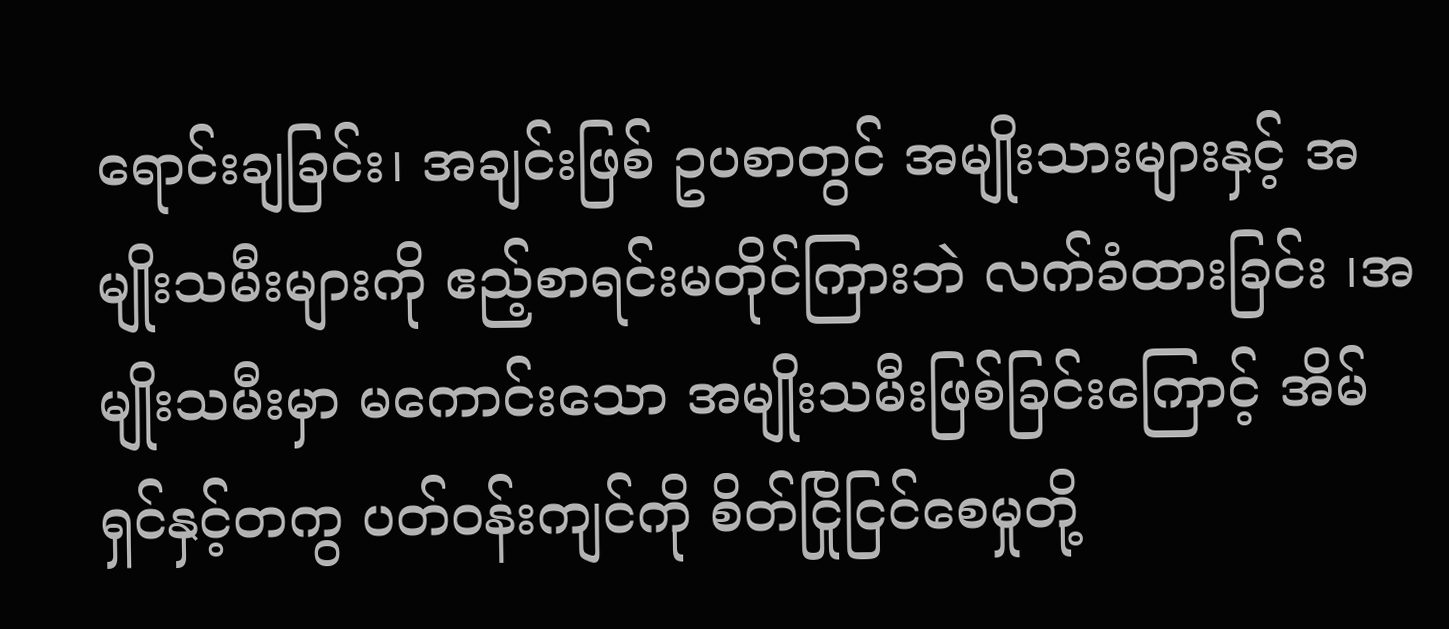ရောင်းချခြင်း၊ အချင်းဖြစ် ဥပစာတွင် အမျိုးသားများနှင့် အမျိုးသမီးများကို ဧည့်စာရင်းမတိုင်ကြားဘဲ လက်ခံထားခြင်း ၊အမျိုးသမီးမှာ မကောင်းသော အမျိုးသမီးဖြစ်ခြင်းကြောင့် အိမ်ရှင်နှင့်တကွ ပတ်ဝန်းကျင်ကို စိတ်ငြိုငြင်စေမှုတို့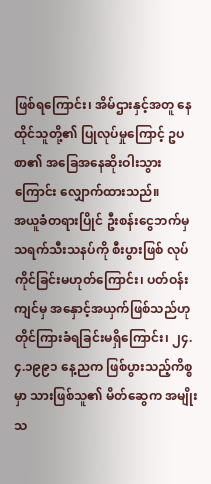ဖြစ်ရကြောင်း၊ အိမ်ဌားနှင့်အတူ နေထိုင်သူတို့၏ ပြုလုပ်မှုကြောင့် ဥပစာ၏ အခြေအနေဆိုးဝါးသွားကြောင်း လျှောက်ထားသည်။
အယူခံတရားပြိုင် ဦးစန်းငွေဘက်မှ သရက်သီးသနပ်ကို စီးပွားဖြစ် လုပ်ကိုင်ခြင်းမဟုတ်ကြောင်း၊ ပတ်ဝန်းကျင်မှ အနှောင့်အယှက်ဖြစ်သည်ဟု တိုင်ကြားခံရခြင်းမရှိကြောင်း၊ ၂၄.၄.၁၉၉၁ နေ့ညက ဖြစ်ပွားသည့်ကိစ္စမှာ သားဖြစ်သူ၏ မိတ်ဆွေက အမျိုးသ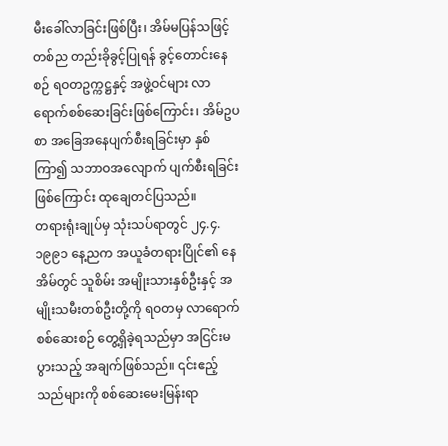မီးခေါ်လာခြင်းဖြစ်ပြီး၊ အိမ်မပြန်သဖြင့် တစ်ည တည်းခိုခွင့်ပြုရန် ခွင့်တောင်းနေစဉ် ရဝတဥက္ကဋ္ဌနှင့် အဖွဲ့ဝင်များ လာရောက်စစ်ဆေးခြင်းဖြစ်ကြောင်း၊ အိမ်ဥပစာ အခြေအနေပျက်စီးရခြင်းမှာ နှစ်ကြာ၍ သဘာဝအလျောက် ပျက်စီးရခြင်းဖြစ်ကြောင်း ထုချေတင်ပြသည်။
တရားရုံးချုပ်မှ သုံးသပ်ရာတွင် ၂၄.၄.၁၉၉၁ နေ့ညက အယူခံတရားပြိုင်၏ နေအိမ်တွင် သူစိမ်း အမျိုးသားနှစ်ဦးနှင့် အမျိုးသမီးတစ်ဦးတို့ကို ရဝတမှ လာရောက်စစ်ဆေးစဉ် တွေ့ရှိခဲ့ရသည်မှာ အငြင်းမပွားသည့် အချက်ဖြစ်သည်။ ၎င်းဧည့်သည်များကို စစ်ဆေးမေးမြန်းရာ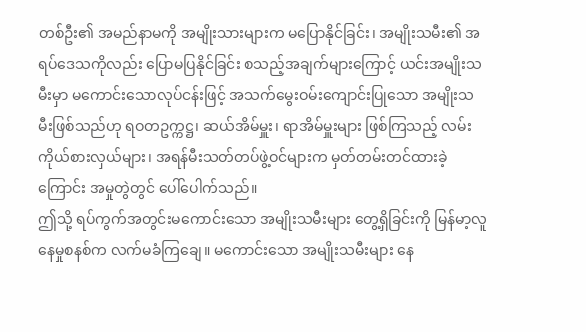တစ်ဦး၏ အမည်နာမကို အမျိုးသားများက မပြောနိုင်ခြင်း၊ အမျိုးသမီး၏ အရပ်ဒေသကိုလည်း ပြောမပြနိုင်ခြင်း စသည့်အချက်များကြောင့် ယင်းအမျိုးသမီးမှာ မကောင်းသောလုပ်ငန်းဖြင့် အသက်မွေးဝမ်းကျောင်းပြုသော အမျိုးသမီးဖြစ်သည်ဟု ရဝတဥက္ကဋ္ဌ၊ ဆယ်အိမ်မှူး၊ ရာအိမ်မှူးများ ဖြစ်ကြသည့် လမ်းကိုယ်စားလှယ်များ၊ အရန်မီးသတ်တပ်ဖွဲ့ဝင်များက မှတ်တမ်းတင်ထားခဲ့ကြောင်း အမှုတွဲတွင် ပေါ်ပေါက်သည်။
ဤသို့ ရပ်ကွက်အတွင်းမကောင်းသော အမျိုးသမီးများ တွေ့ရှိခြင်းကို မြန်မာ့လူနေမှုစနစ်က လက်မခံကြချေ။ မကောင်းသော အမျိုးသမီးများ နေ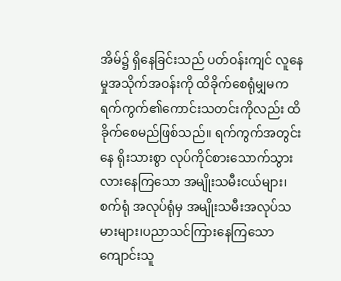အိမ်၌ ရှိနေခြင်းသည် ပတ်ဝန်းကျင် လူနေမှုအသိုက်အဝန်းကို ထိခိုက်စေရုံမျှမက ရက်ကွက်၏ကောင်းသတင်းကိုလည်း ထိခိုက်စေမည်ဖြစ်သည်။ ရက်ကွက်အတွင်းနေ ရိုးသားစွာ လုပ်ကိုင်စားသောက်သွားလားနေကြသော အမျိုးသမီးငယ်များ၊ စက်ရုံ အလုပ်ရုံမှ အမျိုးသမီးအလုပ်သမားများ၊ပညာသင်ကြားနေကြသော ကျောင်းသူ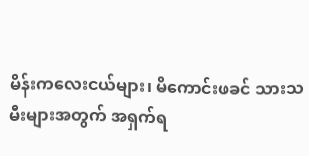မိန်းကလေးငယ်များ၊ မိကောင်းဖခင် သားသမီးများအတွက် အရှက်ရ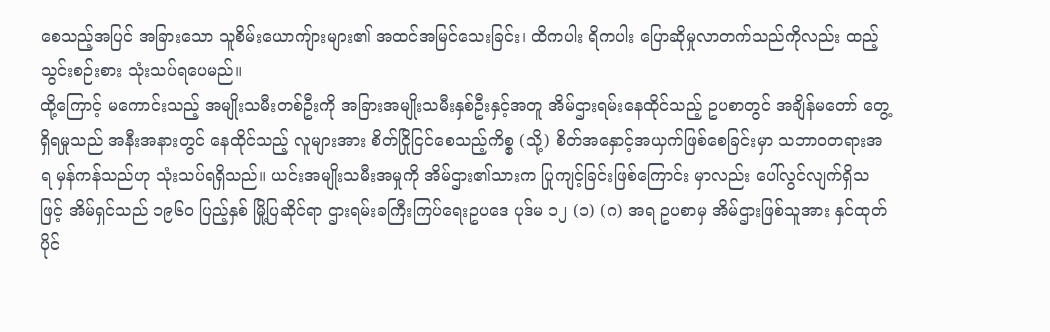စေသည့်အပြင် အခြားသော သူစိမ်းယောကျ်ားများ၏ အထင်အမြင်သေးခြင်း၊ ထိကပါး ရိကပါး ပြောဆိုမှုလာတက်သည်ကိုလည်း ထည့်သွင်းစဉ်းစား သုံးသပ်ရပေမည်။
ထို့ကြောင့် မကောင်းသည့် အမျိုးသမီးတစ်ဦးကို အခြားအမျိုးသမီးနှစ်ဦးနှင့်အတူ အိမ်ဌားရမ်းနေထိုင်သည့် ဥပစာတွင် အချိန်မတော် တွေ့ရှိရမှုသည် အနီးအနားတွင် နေထိုင်သည့် လူများအား စိတ်ငြိုငြင်စေသည့်ကိစ္စ (သို့) စိတ်အနှောင့်အယှက်ဖြစ်စေခြင်းမှာ သဘာဝတရားအရ မှန်ကန်သည်ဟု သုံးသပ်ရရှိသည်။ ယင်းအမျိုးသမီးအမှုကို အိမ်ဌား၏သားက ပြုကျင့်ခြင်းဖြစ်ကြောင်း မှာလည်း ပေါ်လွင်လျက်ရှိသဖြင့် အိမ်ရှင်သည် ၁၉၆၀ ပြည့်နှစ် မြို့ပြဆိုင်ရာ ဌားရမ်းခကြီးကြပ်ရေးဥပဒေ ပုဒ်မ ၁၂ (၁) (ဂ) အရ ဥပစာမှ အိမ်ဌားဖြစ်သူအား နှင်ထုတ်ပိုင်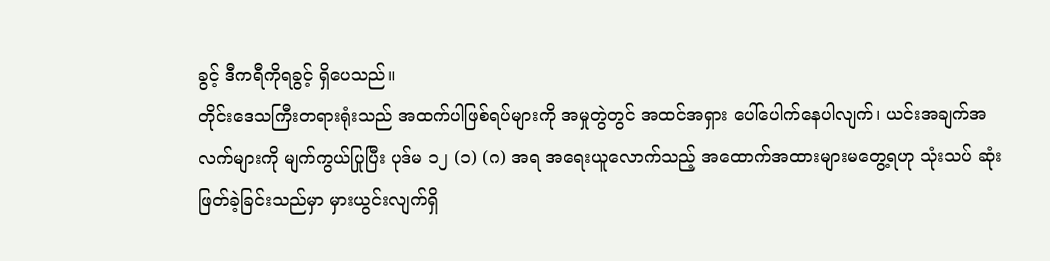ခွင့် ဒီကရီကိုရခွင့် ရှိပေသည်။
တိုင်းဒေသကြီးတရားရုံးသည် အထက်ပါဖြစ်ရပ်များကို အမှုတွဲတွင် အထင်အရှား ပေါ်ပေါက်နေပါလျက်၊ ယင်းအချက်အလက်များကို မျက်ကွယ်ပြုပြီး ပုဒ်မ ၁၂ (၁) (ဂ) အရ အရေးယူလောက်သည့် အထောက်အထားများမတွေ့ရဟု သုံးသပ် ဆုံးဖြတ်ခဲ့ခြင်းသည်မှာ မှားယွင်းလျက်ရှိ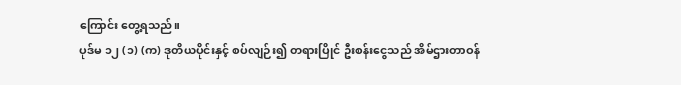ကြောင်း တွေ့ရသည်။
ပုဒ်မ ၁၂ (၁) (က) ဒုတိယပိုင်းနှင့် စပ်လျဉ်း၍ တရားပြိုင် ဦးစန်းငွေသည် အိမ်ဌားတာဝန်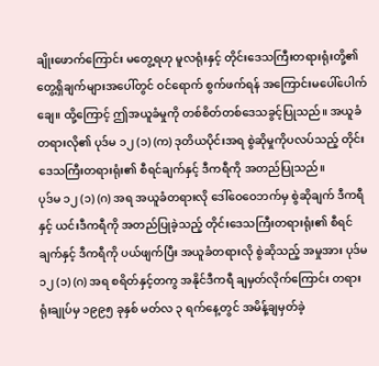ချိုးဖောက်ကြောင်း မတွေ့ရဟု မူလရုံးနှင့် တိုင်းဒေသကြီးတရားရုံးတို့၏ တွေ့ရှိချက်များအပေါ်တွင် ဝင်ရောက် စွက်ဖက်ရန် အကြောင်းမပေါ်ပေါက်ချေ။ ထို့ကြောင့် ဤအယူခံမှုကို တစ်စိတ်တစ်ဒေသခွင့်ပြုသည်။ အယူခံတရားလို၏ ပုဒ်မ ၁၂ (၁) (က) ဒုတိယပိုင်းအရ စွဲဆိုမှုကိုပလပ်သည့် တိုင်းဒေသကြီးတရားရုံး၏ စီရင်ချက်နှင့် ဒီကရီကို အတည်ပြုသည်။
ပုဒ်မ ၁၂ (၁) (ဂ) အရ အယူခံတရားလို ဒေါ်ဝေဝေဘက်မှ စွဲဆိုချက် ဒီကရီနှင့် ယင်းဒီကရီကို အတည်ပြုခဲ့သည့် တိုင်းဒေသကြီးတရားရုံး၏ စီရင်ချက်နှင့် ဒီကရီကို ပယ်ဖျက်ပြီး အယူခံတရားလို စွဲဆိုသည့် အမှုအား ပုဒ်မ ၁၂ (၁) (ဂ) အရ စရိတ်နှင့်တကွ အနိုင်ဒီကရီ ချမှတ်လိုက်ကြောင်း တရားရုံးချုပ်မှ ၁၉၉၅ ခုနှစ် မတ်လ ၃ ရက်နေ့တွင် အမိန့်ချမှတ်ခဲ့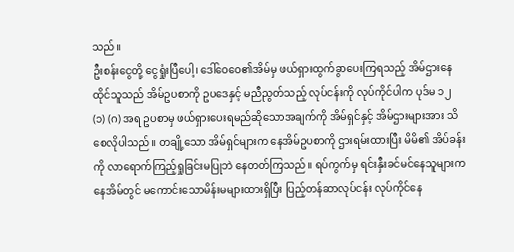သည်။
ဦးစန်းငွေတို့ ငွေရှုံးပြီပေါ့၊ ဒေါ်ဝေဝေ၏အိမ်မှ ဖယ်ရှားထွက်ခွာပေးကြရသည့် အိမ်ဌားနေထိုင်သူသည် အိမ်ဥပစာကို ဥပဒေနှင့် မညီညွတ်သည့် လုပ်ငန်းကို လုပ်ကိုင်ပါက ပုဒ်မ ၁၂ (၁) (ဂ) အရ ဥပစာမှ ဖယ်ရှားပေးရမည်ဆိုသောအချက်ကို အိမ်ရှင်နှင့် အိမ်ဌားများအား သိစေလိုပါသည်။ တချို့သော အိမ်ရှင်များက နေအိမ်ဥပစာကို ဌားရမ်းထားပြီး မိမိ၏ အိပ်ခန်းကို လာရောက်ကြည့်ရှုခြင်းမပြုဘဲ နေတတ်ကြသည်။ ရပ်ကွက်မှ ရင်းနှီးခင်မင်နေသူများက နေအိမ်တွင် မကောင်းသောမိန်းမများထားရှိပြီး ပြည့်တန်ဆာလုပ်ငန်း လုပ်ကိုင်နေ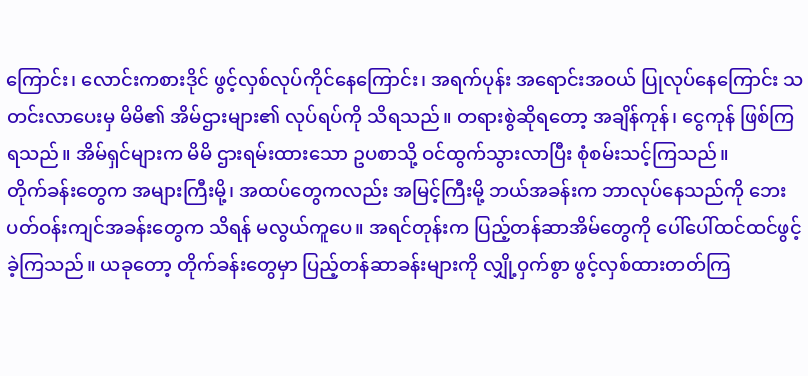ကြောင်း၊ လောင်းကစားဒိုင် ဖွင့်လှစ်လုပ်ကိုင်နေကြောင်း၊ အရက်ပုန်း အရောင်းအဝယ် ပြုလုပ်နေကြောင်း သတင်းလာပေးမှ မိမိ၏ အိမ်ဌားများ၏ လုပ်ရပ်ကို သိရသည်။ တရားစွဲဆိုရတော့ အချိန်ကုန်၊ ငွေကုန် ဖြစ်ကြရသည်။ အိမ်ရှင်များက မိမိ ဌားရမ်းထားသော ဥပစာသို့ ဝင်ထွက်သွားလာပြီး စုံစမ်းသင့်ကြသည်။
တိုက်ခန်းတွေက အများကြီးမို့၊ အထပ်တွေကလည်း အမြင့်ကြီးမို့ ဘယ်အခန်းက ဘာလုပ်နေသည်ကို ဘေးပတ်ဝန်းကျင်အခန်းတွေက သိရန် မလွယ်ကူပေ။ အရင်တုန်းက ပြည့်တန်ဆာအိမ်တွေကို ပေါ်ပေါ်ထင်ထင်ဖွင့်ခဲ့ကြသည်။ ယခုတော့ တိုက်ခန်းတွေမှာ ပြည့်တန်ဆာခန်းများကို လျှို့ဝှက်စွာ ဖွင့်လှစ်ထားတတ်ကြ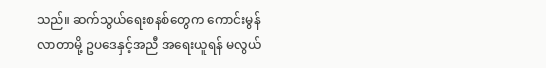သည်။ ဆက်သွယ်ရေးစနစ်တွေက ကောင်းမွန်လာတာမို့ ဥပဒေနှင့်အညီ အရေးယူရန် မလွယ်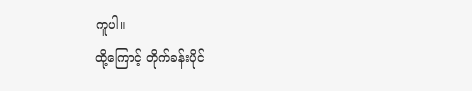ကူပါ။
ထို့ကြောင့် တိုက်ခန်းပိုင်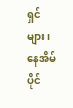ရှင်များ၊ နေအိမ်ပိုင်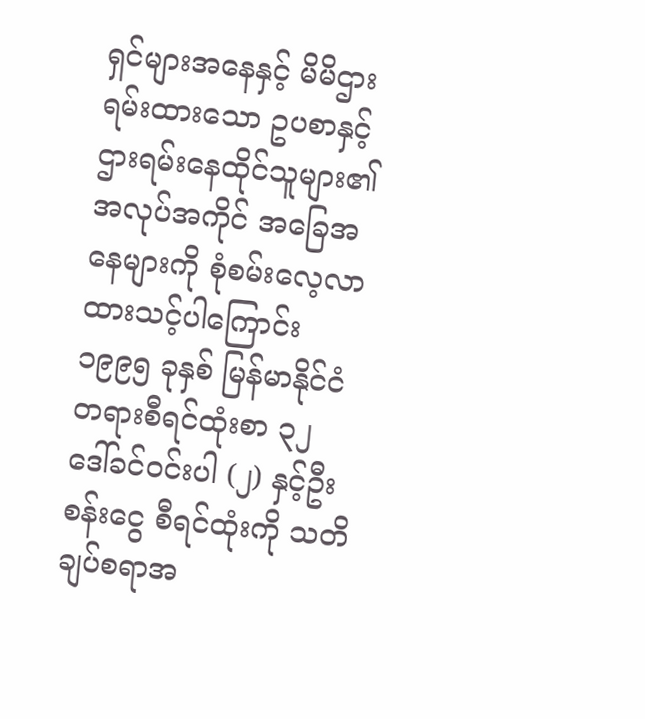ရှင်များအနေနှင့် မိမိဌားရမ်းထားသော ဥပစာနှင့် ဌားရမ်းနေထိုင်သူများ၏ အလုပ်အကိုင် အခြေအနေများကို စုံစမ်းလေ့လာထားသင့်ပါကြောင်း ၁၉၉၅ ခုနှစ် မြန်မာနိုင်ငံတရားစီရင်ထုံးစာ ၃၂ ဒေါ်ခင်ဝင်းပါ (၂) နှင့်ဦးစန်းငွေ စီရင်ထုံးကို သတိချပ်စရာအ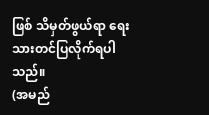ဖြစ် သိမှတ်ဖွယ်ရာ ရေးသားတင်ပြလိုက်ရပါသည်။
(အမည်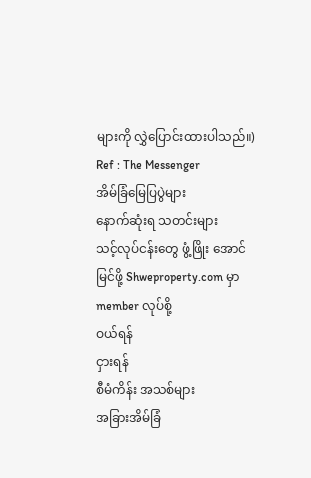များကို လွှဲပြောင်းထားပါသည်။)
Ref : The Messenger
အိမ်ခြံမြေပြပွဲများ
နောက်ဆုံးရ သတင်းများ
သင့်လုပ်ငန်းတွေ ဖွံ့ဖြိုး အောင်မြင်ဖို့ Shweproperty.com မှာ member လုပ်စို့
ဝယ်ရန်
ငှားရန်
စီမံကိန်း အသစ်များ
အခြားအိမ်ခြံ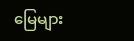မြေများ